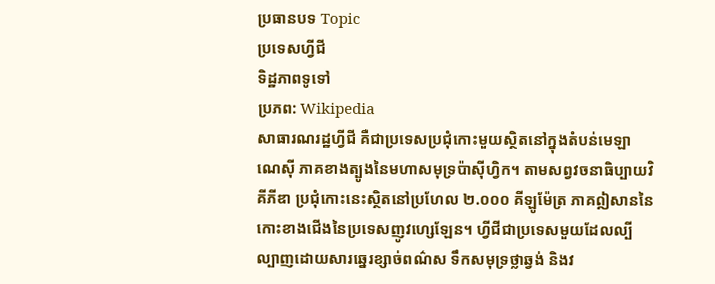ប្រធានបទ Topic
ប្រទេសហ្វីជី
ទិដ្ឋភាពទូទៅ
ប្រភព: Wikipedia
សាធារណរដ្ឋហ្វីជី គឺជាប្រទេសប្រជុំកោះមួយស្ថិតនៅក្នុងតំបន់មេឡាណេស៊ី ភាគខាងត្បូងនៃមហាសមុទ្រប៉ាស៊ីហ្វិក។ តាមសព្វវចនាធិប្បាយវិគីភីឌា ប្រជុំកោះនេះស្ថិតនៅប្រហែល ២.០០០ គីឡូម៉ែត្រ ភាគឦសាននៃកោះខាងជើងនៃប្រទេសញូវហ្សេឡែន។ ហ្វីជីជាប្រទេសមួយដែលល្បីល្បាញដោយសារឆ្នេរខ្សាច់ពណ៌ស ទឹកសមុទ្រថ្លាឆ្វង់ និងវ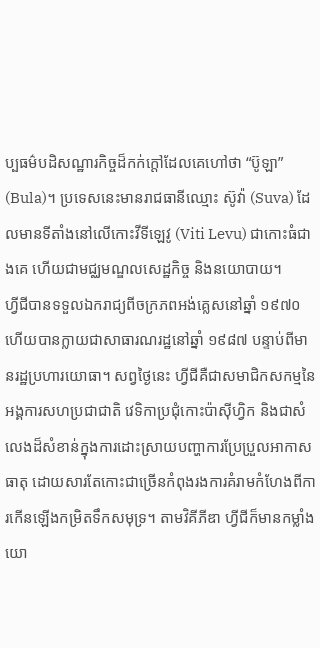ប្បធម៌បដិសណ្ឋារកិច្ចដ៏កក់ក្តៅដែលគេហៅថា “ប៊ូឡា” (Bula)។ ប្រទេសនេះមានរាជធានីឈ្មោះ ស៊ូវ៉ា (Suva) ដែលមានទីតាំងនៅលើកោះវីទីឡេវូ (Viti Levu) ជាកោះធំជាងគេ ហើយជាមជ្ឈមណ្ឌលសេដ្ឋកិច្ច និងនយោបាយ។
ហ្វីជីបានទទួលឯករាជ្យពីចក្រភពអង់គ្លេសនៅឆ្នាំ ១៩៧០ ហើយបានក្លាយជាសាធារណរដ្ឋនៅឆ្នាំ ១៩៨៧ បន្ទាប់ពីមានរដ្ឋប្រហារយោធា។ សព្វថ្ងៃនេះ ហ្វីជីគឺជាសមាជិកសកម្មនៃអង្គការសហប្រជាជាតិ វេទិកាប្រជុំកោះប៉ាស៊ីហ្វិក និងជាសំលេងដ៏សំខាន់ក្នុងការដោះស្រាយបញ្ហាការប្រែប្រួលអាកាសធាតុ ដោយសារតែកោះជាច្រើនកំពុងរងការគំរាមកំហែងពីការកើនឡើងកម្រិតទឹកសមុទ្រ។ តាមវិគីភីឌា ហ្វីជីក៏មានកម្លាំងយោ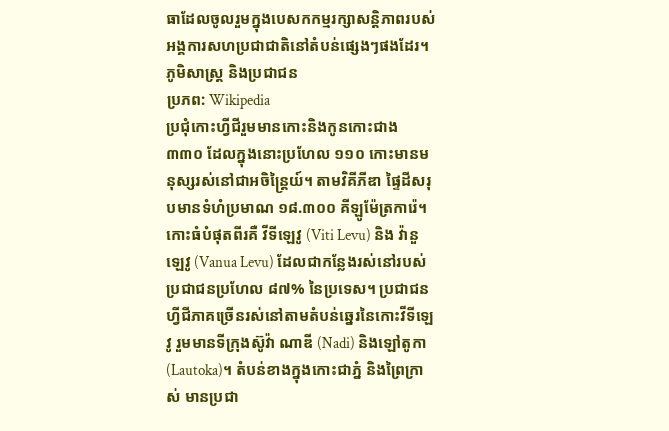ធាដែលចូលរួមក្នុងបេសកកម្មរក្សាសន្តិភាពរបស់អង្គការសហប្រជាជាតិនៅតំបន់ផ្សេងៗផងដែរ។
ភូមិសាស្ត្រ និងប្រជាជន
ប្រភព: Wikipedia
ប្រជុំកោះហ្វីជីរួមមានកោះនិងកូនកោះជាង ៣៣០ ដែលក្នុងនោះប្រហែល ១១០ កោះមានមនុស្សរស់នៅជាអចិន្ត្រៃយ៍។ តាមវិគីភីឌា ផ្ទៃដីសរុបមានទំហំប្រមាណ ១៨.៣០០ គីឡូម៉ែត្រការ៉េ។ កោះធំបំផុតពីរគឺ វីទីឡេវូ (Viti Levu) និង វ៉ានួឡេវូ (Vanua Levu) ដែលជាកន្លែងរស់នៅរបស់ប្រជាជនប្រហែល ៨៧% នៃប្រទេស។ ប្រជាជនហ្វីជីភាគច្រើនរស់នៅតាមតំបន់ឆ្នេរនៃកោះវីទីឡេវូ រួមមានទីក្រុងស៊ូវ៉ា ណាឌី (Nadi) និងឡៅតូកា (Lautoka)។ តំបន់ខាងក្នុងកោះជាភ្នំ និងព្រៃក្រាស់ មានប្រជា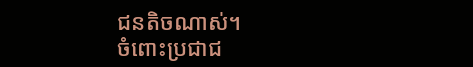ជនតិចណាស់។
ចំពោះប្រជាជ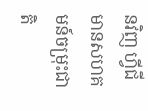នវិញ ហ្វីជីមានសហគមន៍ចម្រុះជាតិ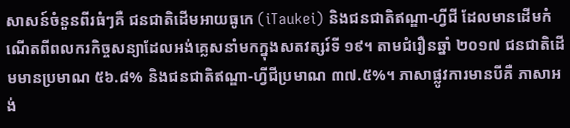សាសន៍ចំនួនពីរធំៗគឺ ជនជាតិដើមអាយធូកេ (iTaukei) និងជនជាតិឥណ្ឌា-ហ្វីជី ដែលមានដើមកំណើតពីពលករកិច្ចសន្យាដែលអង់គ្លេសនាំមកក្នុងសតវត្សរ៍ទី ១៩។ តាមជំរឿនឆ្នាំ ២០១៧ ជនជាតិដើមមានប្រមាណ ៥៦.៨% និងជនជាតិឥណ្ឌា-ហ្វីជីប្រមាណ ៣៧.៥%។ ភាសាផ្លូវការមានបីគឺ ភាសាអង់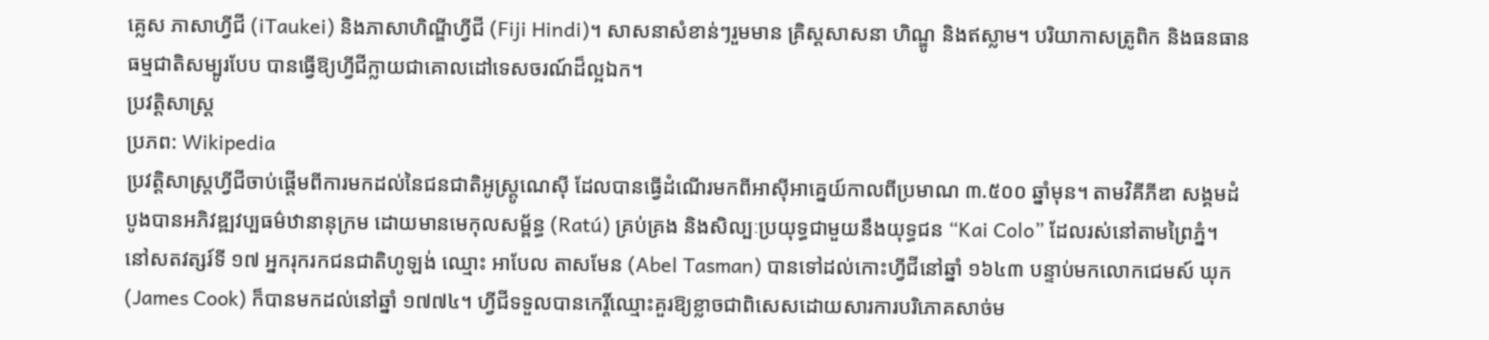គ្លេស ភាសាហ្វីជី (iTaukei) និងភាសាហិណ្ឌីហ្វីជី (Fiji Hindi)។ សាសនាសំខាន់ៗរួមមាន គ្រិស្តសាសនា ហិណ្ឌូ និងឥស្លាម។ បរិយាកាសត្រូពិក និងធនធានធម្មជាតិសម្បូរបែប បានធ្វើឱ្យហ្វីជីក្លាយជាគោលដៅទេសចរណ៍ដ៏ល្អឯក។
ប្រវត្តិសាស្ត្រ
ប្រភព: Wikipedia
ប្រវត្តិសាស្ត្រហ្វីជីចាប់ផ្ដើមពីការមកដល់នៃជនជាតិអូស្ត្រូណេស៊ី ដែលបានធ្វើដំណើរមកពីអាស៊ីអាគ្នេយ៍កាលពីប្រមាណ ៣.៥០០ ឆ្នាំមុន។ តាមវិគីភីឌា សង្គមដំបូងបានអភិវឌ្ឍវប្បធម៌ឋានានុក្រម ដោយមានមេកុលសម្ព័ន្ធ (Ratú) គ្រប់គ្រង និងសិល្បៈប្រយុទ្ធជាមួយនឹងយុទ្ធជន “Kai Colo” ដែលរស់នៅតាមព្រៃភ្នំ។ នៅសតវត្សរ៍ទី ១៧ អ្នករុករកជនជាតិហូឡង់ ឈ្មោះ អាបែល តាសមែន (Abel Tasman) បានទៅដល់កោះហ្វីជីនៅឆ្នាំ ១៦៤៣ បន្ទាប់មកលោកជេមស៍ ឃុក (James Cook) ក៏បានមកដល់នៅឆ្នាំ ១៧៧៤។ ហ្វីជីទទួលបានកេរ្តិ៍ឈ្មោះគួរឱ្យខ្លាចជាពិសេសដោយសារការបរិភោគសាច់ម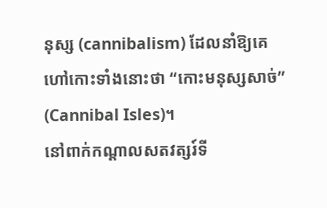នុស្ស (cannibalism) ដែលនាំឱ្យគេហៅកោះទាំងនោះថា “កោះមនុស្សសាច់” (Cannibal Isles)។
នៅពាក់កណ្តាលសតវត្សរ៍ទី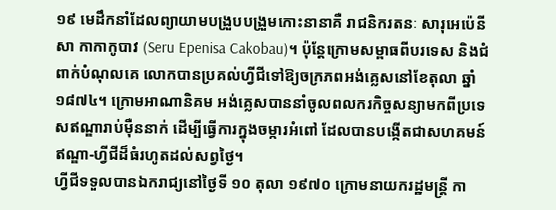១៩ មេដឹកនាំដែលព្យាយាមបង្រួបបង្រួមកោះនានាគឺ រាជនិករតនៈ សារុអេប៉េនីសា កាកាកូបាវ (Seru Epenisa Cakobau)។ ប៉ុន្តែក្រោមសម្ពាធពីបរទេស និងជំពាក់បំណុលគេ លោកបានប្រគល់ហ្វីជីទៅឱ្យចក្រភពអង់គ្លេសនៅខែតុលា ឆ្នាំ ១៨៧៤។ ក្រោមអាណានិគម អង់គ្លេសបាននាំចូលពលករកិច្ចសន្យាមកពីប្រទេសឥណ្ឌារាប់ម៉ឺននាក់ ដើម្បីធ្វើការក្នុងចម្ការអំពៅ ដែលបានបង្កើតជាសហគមន៍ឥណ្ឌា-ហ្វីជីដ៏ធំរហូតដល់សព្វថ្ងៃ។
ហ្វីជីទទួលបានឯករាជ្យនៅថ្ងៃទី ១០ តុលា ១៩៧០ ក្រោមនាយករដ្ឋមន្រ្តី កា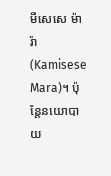មីសេសេ ម៉ារ៉ា (Kamisese Mara)។ ប៉ុន្តែនយោបាយ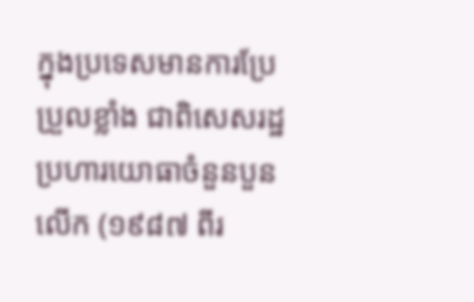ក្នុងប្រទេសមានការប្រែប្រួលខ្លាំង ជាពិសេសរដ្ឋប្រហារយោធាចំនួនបួនលើក (១៩៨៧ ពីរ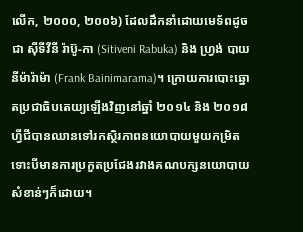លើក, ២០០០, ២០០៦) ដែលដឹកនាំដោយមេទ័ពដូចជា ស៊ីទីវីនី រ៉ាប៊ូ-កា (Sitiveni Rabuka) និង ហ្វ្រង់ បាយនីម៉ារ៉ាម៉ា (Frank Bainimarama)។ ក្រោយការបោះឆ្នោតប្រជាធិបតេយ្យឡើងវិញនៅឆ្នាំ ២០១៤ និង ២០១៨ ហ្វីជីបានឈានទៅរកស្ថិរភាពនយោបាយមួយកម្រិត ទោះបីមានការប្រកួតប្រជែងរវាងគណបក្សនយោបាយសំខាន់ៗក៏ដោយ។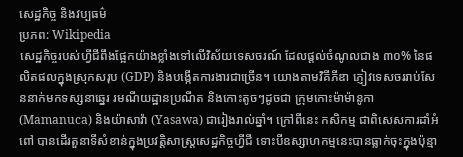សេដ្ឋកិច្ច និងវប្បធម៌
ប្រភព: Wikipedia
សេដ្ឋកិច្ចរបស់ហ្វីជីពឹងផ្អែកយ៉ាងខ្លាំងទៅលើវិស័យទេសចរណ៍ ដែលផ្ដល់ចំណូលជាង ៣០% នៃផលិតផលក្នុងស្រុកសរុប (GDP) និងបង្កើតការងារជាច្រើន។ យោងតាមវិគីភីឌា ភ្ញៀវទេសចររាប់សែននាក់មកទស្សនាឆ្នេរ រមណីយដ្ឋានប្រណីត និងកោះតូចៗដូចជា ក្រុមកោះម៉ាម៉ានូកា (Mamanuca) និងយ៉ាសាវ៉ា (Yasawa) ជារៀងរាល់ឆ្នាំ។ ក្រៅពីនេះ កសិកម្ម ជាពិសេសការដាំអំពៅ បានដើរតួនាទីសំខាន់ក្នុងប្រវត្តិសាស្ត្រសេដ្ឋកិច្ចហ្វីជី ទោះបីឧស្សាហកម្មនេះបានធ្លាក់ចុះក្នុងប៉ុន្មា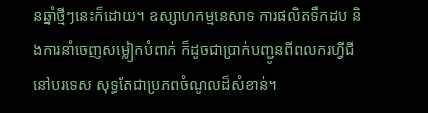នឆ្នាំថ្មីៗនេះក៏ដោយ។ ឧស្សាហកម្មនេសាទ ការផលិតទឹកដប និងការនាំចេញសម្លៀកបំពាក់ ក៏ដូចជាប្រាក់បញ្ជូនពីពលករហ្វីជីនៅបរទេស សុទ្ធតែជាប្រភពចំណូលដ៏សំខាន់។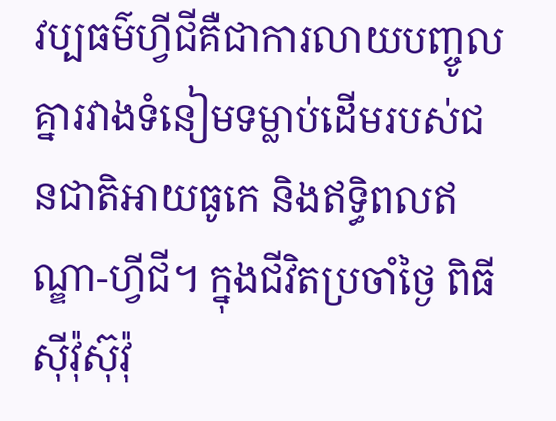វប្បធម៌ហ្វីជីគឺជាការលាយបញ្ចូលគ្នារវាងទំនៀមទម្លាប់ដើមរបស់ជនជាតិអាយធូកេ និងឥទ្ធិពលឥណ្ឌា-ហ្វីជី។ ក្នុងជីវិតប្រចាំថ្ងៃ ពិធីស៊ីវ៉ុស៊ុវ៉ុ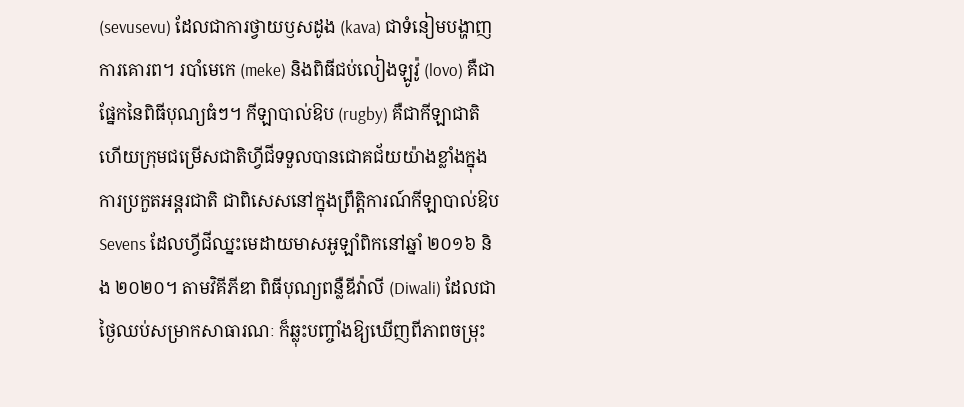(sevusevu) ដែលជាការថ្វាយឫសដូង (kava) ជាទំនៀមបង្ហាញការគោរព។ របាំមេកេ (meke) និងពិធីជប់លៀងឡូវ៉ូ (lovo) គឺជាផ្នែកនៃពិធីបុណ្យធំៗ។ កីឡាបាល់ឱប (rugby) គឺជាកីឡាជាតិ ហើយក្រុមជម្រើសជាតិហ្វីជីទទួលបានជោគជ័យយ៉ាងខ្លាំងក្នុងការប្រកួតអន្តរជាតិ ជាពិសេសនៅក្នុងព្រឹត្តិការណ៍កីឡាបាល់ឱប Sevens ដែលហ្វីជីឈ្នះមេដាយមាសអូឡាំពិកនៅឆ្នាំ ២០១៦ និង ២០២០។ តាមវិគីភីឌា ពិធីបុណ្យពន្លឺឌីវ៉ាលី (Diwali) ដែលជាថ្ងៃឈប់សម្រាកសាធារណៈ ក៏ឆ្លុះបញ្ចាំងឱ្យឃើញពីភាពចម្រុះ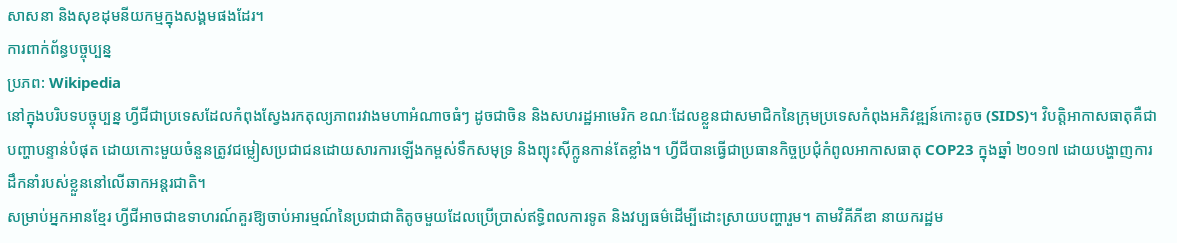សាសនា និងសុខដុមនីយកម្មក្នុងសង្គមផងដែរ។
ការពាក់ព័ន្ធបច្ចុប្បន្ន
ប្រភព: Wikipedia
នៅក្នុងបរិបទបច្ចុប្បន្ន ហ្វីជីជាប្រទេសដែលកំពុងស្វែងរកតុល្យភាពរវាងមហាអំណាចធំៗ ដូចជាចិន និងសហរដ្ឋអាមេរិក ខណៈដែលខ្លួនជាសមាជិកនៃក្រុមប្រទេសកំពុងអភិវឌ្ឍន៍កោះតូច (SIDS)។ វិបត្តិអាកាសធាតុគឺជាបញ្ហាបន្ទាន់បំផុត ដោយកោះមួយចំនួនត្រូវជម្លៀសប្រជាជនដោយសារការឡើងកម្ពស់ទឹកសមុទ្រ និងព្យុះស៊ីក្លូនកាន់តែខ្លាំង។ ហ្វីជីបានធ្វើជាប្រធានកិច្ចប្រជុំកំពូលអាកាសធាតុ COP23 ក្នុងឆ្នាំ ២០១៧ ដោយបង្ហាញការដឹកនាំរបស់ខ្លួននៅលើឆាកអន្តរជាតិ។
សម្រាប់អ្នកអានខ្មែរ ហ្វីជីអាចជាឧទាហរណ៍គួរឱ្យចាប់អារម្មណ៍នៃប្រជាជាតិតូចមួយដែលប្រើប្រាស់ឥទ្ធិពលការទូត និងវប្បធម៌ដើម្បីដោះស្រាយបញ្ហារួម។ តាមវិគីភីឌា នាយករដ្ឋម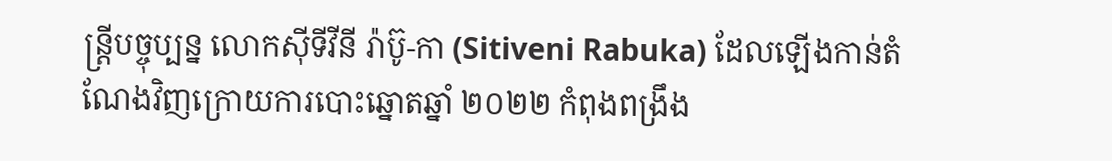ន្រ្តីបច្ចុប្បន្ន លោកស៊ីទីវីនី រ៉ាប៊ូ-កា (Sitiveni Rabuka) ដែលឡើងកាន់តំណែងវិញក្រោយការបោះឆ្នោតឆ្នាំ ២០២២ កំពុងពង្រឹង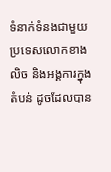ទំនាក់ទំនងជាមួយប្រទេសលោកខាងលិច និងអង្គការក្នុងតំបន់ ដូចដែលបាន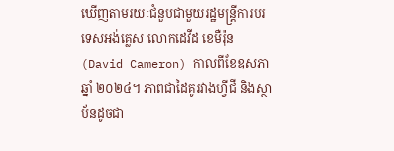ឃើញតាមរយៈជំនួបជាមួយរដ្ឋមន្រ្តីការបរទេសអង់គ្លេស លោកដេវីដ ខេមឺរ៉ុន (David Cameron) កាលពីខែឧសភា ឆ្នាំ ២០២៤។ ភាពជាដៃគូរវាងហ្វីជី និងស្ថាប័នដូចជា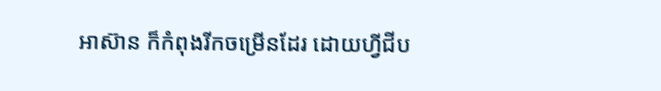អាស៊ាន ក៏កំពុងរីកចម្រើនដែរ ដោយហ្វីជីប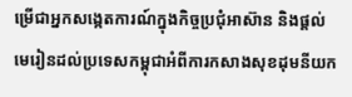ម្រើជាអ្នកសង្កេតការណ៍ក្នុងកិច្ចប្រជុំអាស៊ាន និងផ្ដល់មេរៀនដល់ប្រទេសកម្ពុជាអំពីការកសាងសុខដុមនីយក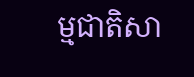ម្មជាតិសា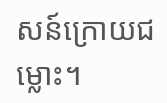សន៍ក្រោយជម្លោះ។